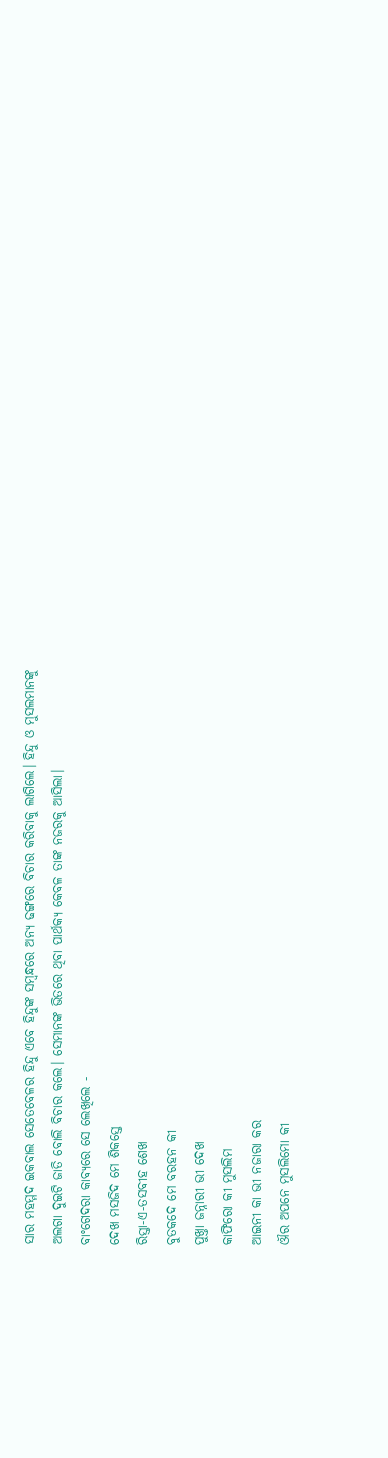ସାର ମହମ୍ମଦ ଇକବାଲ ସେତେବେଳର ହିନ୍ଦୁ ଏବେ ହିନ୍ଦୁଙ୍କ ସମ୍ବନ୍ଧରେ ଅନ୍ୟ ଢଙ୍ଗରେ ବିଚାର କରିବାକୁ ଲାଗିଲେ। ହିନ୍ଦୁ ଓ ମୁସଲମାନଙ୍କୁ ଅଲଗା ଦୁଇଟି ଜାତି ବୋଲି ବିଚାର କଲେ। ସେମାନଙ୍କ ଭିତରେ ଥିବା ପାର୍ଥକ୍ୟ କେବଳ ତାଙ୍କ ନଜରକୁ ଆସିଲା।
ବାଂଗେଦରା କାବ୍ୟରେ ସେ ଲେଖିଲେ -
ଦେଖ ମସଜିଦ ମେ ଶିକସ୍ତେ
ରିସ୍ତା-ଏ-ତସବୀହ ଶେଖ
ବୁତକଦେ ମେ ବରହନ କୀ
ପୁଖ୍ତା ଜନ୍ନାରୀ ଭୀ ଦେଖ
କାଫିରୋ କୀ ମୁସଲିମ
ଆଇନୀ କା ଭୀ ନଜାରା କର
ଔର ଅପନେ ମୁସଲିମୋ କୀ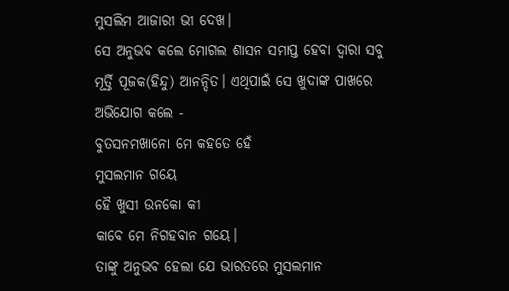ମୁସଲିମ ଆଜାରୀ ଭୀ ଦେଖ।
ସେ ଅନୁଭବ କଲେ ମୋଗଲ ଶାସନ ସମାପ୍ତ ହେବା ଦ୍ୱାରା ସବୁ ମୂର୍ତ୍ତି ପୂଜକ(ହିନ୍ଦୁ) ଆନନ୍ଦିତ। ଏଥିପାଇଁ ସେ ଖୁଦାଙ୍କ ପାଖରେ ଅଭିଯୋଗ କଲେ -
ବୁତସନମଖାନୋ ମେ କହତେ ହେଁ
ମୁସଲମାନ ଗୟେ
ହୈ ଖୁସୀ ଉନକୋ କୀ
କାବେ ମେ ନିଗହବାନ ଗୟେ।
ତାଙ୍କୁ ଅନୁଭବ ହେଲା ଯେ ଭାରତରେ ମୁସଲମାନ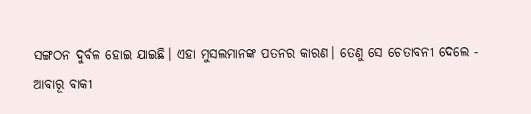ସଙ୍ଗଠନ ଦୁର୍ବଳ ହୋଇ ଯାଇଛି। ଏହା ମୁସଲମାନଙ୍କ ପତନର କାରଣ। ତେଣୁ ସେ ଚେତାବନୀ ଦେଲେ -
ଆବାରୂ ବାକୀ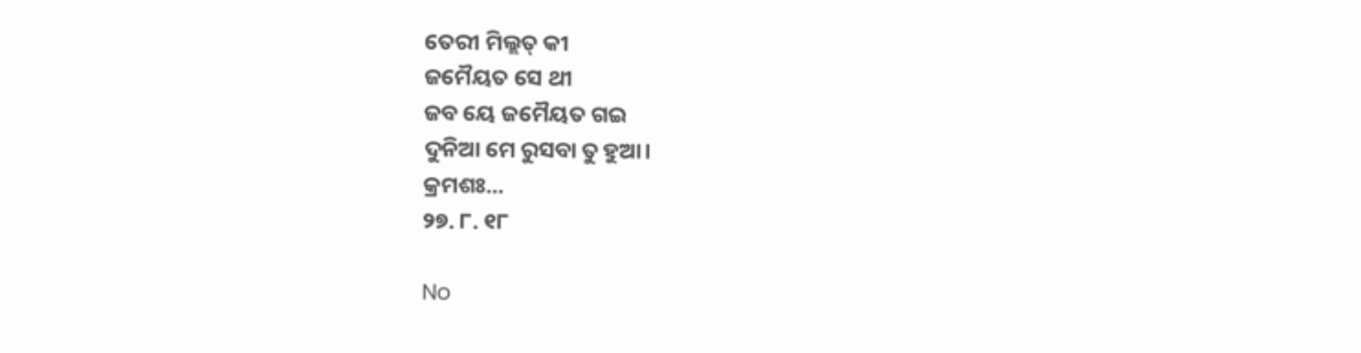ତେରୀ ମିଲ୍ଲତ୍ କୀ
ଜମୈୟତ ସେ ଥୀ
ଜବ ୟେ ଜମୈୟତ ଗଇ
ଦୁନିଆ ମେ ରୁସବା ତୁ ହୁଆ।
କ୍ରମଶଃ...
୨୭. ୮. ୧୮

No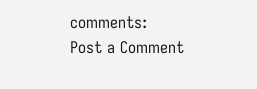comments:
Post a Comment